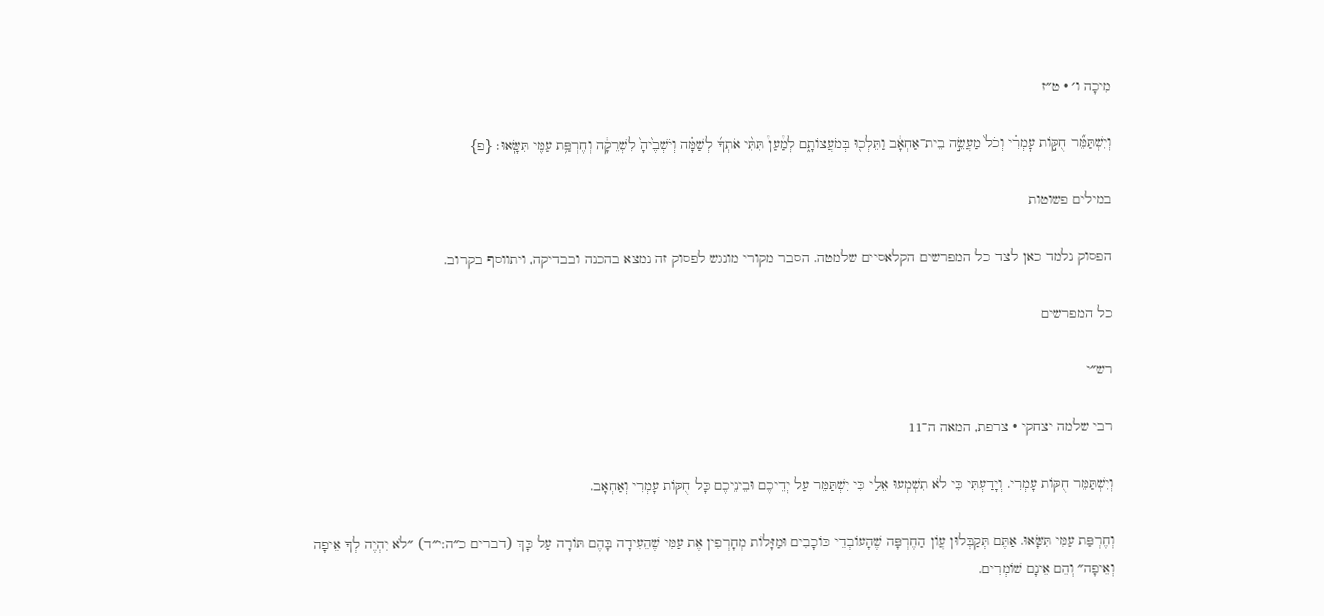מִיכָה ו׳ · ט״ז

וְיִשְׁתַּמֵּ֞ר חֻקּ֣וֹת עׇמְרִ֗י וְכֹל֙ מַעֲשֵׂ֣ה בֵית־אַחְאָ֔ב וַתֵּלְכ֖וּ בְּמֹעֲצוֹתָ֑ם לְמַ֩עַן֩ תִּתִּ֨י אֹתְךָ֜ לְשַׁמָּ֗ה וְיֹשְׁבֶ֙יהָ֙ לִשְׁרֵקָ֔ה וְחֶרְפַּ֥ת עַמִּ֖י תִּשָּֽׂאוּ׃ {פ}

במילים פשוטות

הפסוק נלמד כאן לצד כל המפרשים הקלאסיים שלמטה. הסבר מקורי מונגש לפסוק זה נמצא בהכנה ובבדיקה, ויתווסף בקרוב.

כל המפרשים

רש״י

רבי שלמה יצחקי · צרפת, המאה ה־11

וְיִשְׁתַּמֵּר חֻקּוֹת עָמְרִי. וְיָדַעְתִּי כִּי לֹא תִשְׁמְעוּ אֵלַי כִּי יִשְׁתַּמֵּר עַל יְדֵיכֶם וּבֵינֵיכֶם כָּל חֻקּוֹת עָמְרִי וְאַחְאָב.

וְחֶרְפַּת עַמִּי תִּשָּׂאוּ. אַתֶּם תְּקַבְּלוּן עֲוֹן הַחֶרְפָּה שֶׁהָעוֹבְדֵי כּוֹכָבִים וּמַזָּלוֹת מְחָרְפִין אֶת עַמִּי שֶׁהֵעִידָה בָּהֶם תּוֹרָה עַל כָּךְ (דברים כ״ה:י״ד) ״לֹא יִהְיֶה לְךָ אֵיפָה וְאֵיפָה״ וְהֵם אֵינָם שׁוֹמְרִים.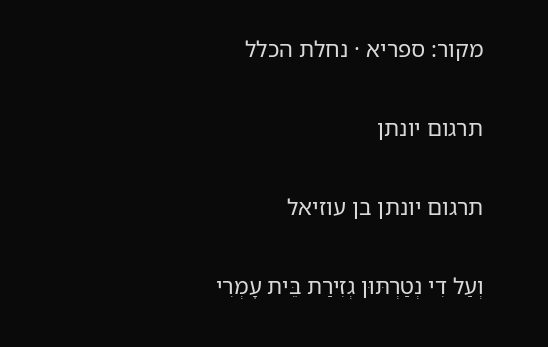מקור: ספריא · נחלת הכלל

תרגום יונתן

תרגום יונתן בן עוזיאל

וְעַל דִי נְטַרְתּוּן גְזִירַת בֵּית עָמְרִי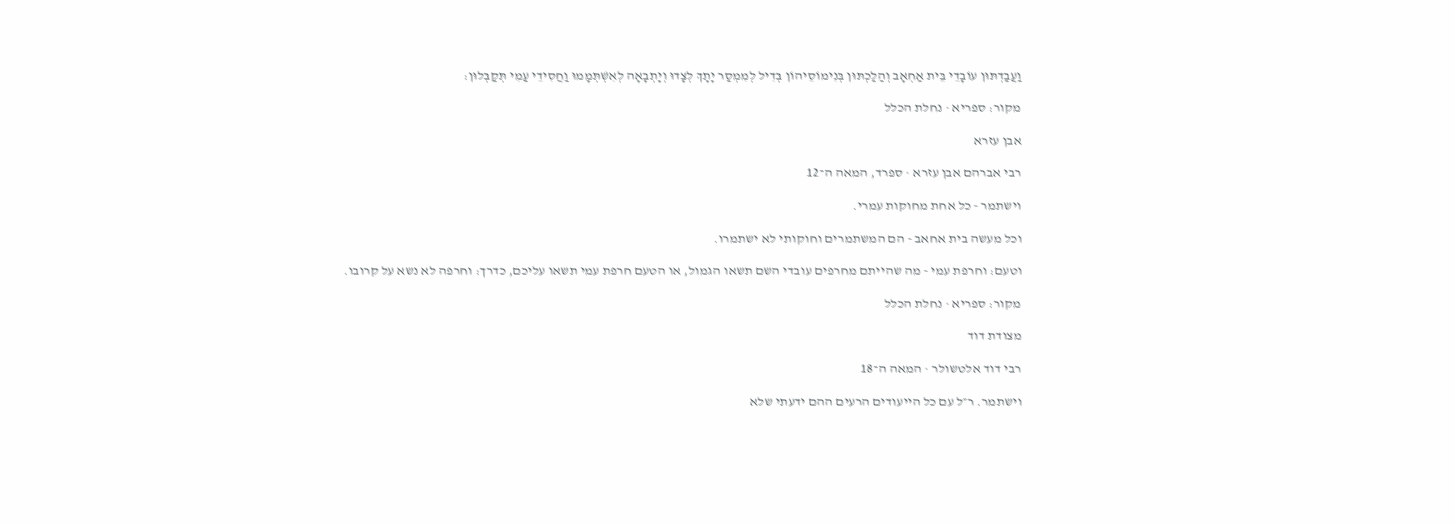וַעֲבַדְתּוּן עוֹבָדֵי בֵּית אַחְאָב וְהַלַכְתּוּן בְּנִימוֹסֵיהוֹן בְּדִיל לְמִמְסַר יָתָךְ לְצָדוּ וְיָתְבָאָה לְאִשְׁתְּמָמוּ וַחֲסִידֵי עַמִי תְּקַבְּלוּן:

מקור: ספריא · נחלת הכלל

אבן עזרא

רבי אברהם אבן עזרא · ספרד, המאה ה־12

וישתמר - כל אחת מחוקות עמרי.

וכל מעשה בית אחאב - הם המשתמרים וחוקותי לא ישתמרו.

וטעם: וחרפת עמי - מה שהייתם מחרפים עובדי השם תשאו הגמול, או הטעם חרפת עמי תשאו עליכם, כדרך: וחרפה לא נשא על קרובו.

מקור: ספריא · נחלת הכלל

מצודת דוד

רבי דוד אלטשולר · המאה ה־18

וישתמר. ר״ל עם כל הייעודים הרעים ההם ידעתי שלא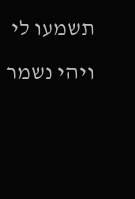תשמעו לי ויהי נשמר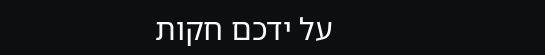על ידכם חקות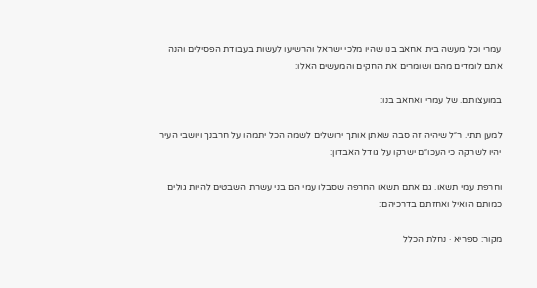עמרי וכל מעשה בית אחאב בנו שהיו מלכי ישראל והרשיעו לעשות בעבודת הפסילים והנה אתם לומדים מהם ושומרים את החקים והמעשים האלו:

במועצותם. של עמרי ואחאב בנו:

למען תתי. ר״ל שיהיה זה סבה שאתן אותך ירושלים לשמה הכל יתמהו על חרבנך ויושבי העיר יהיו לשרקה כי העכו״ם ישרקו על גודל האבדון:

וחרפת עמי תשאו. גם אתם תשאו החרפה שסבלו עמי הם בני עשרת השבטים להיות גולים כמותם הואיל ואחזתם בדרכיהם:

מקור: ספריא · נחלת הכלל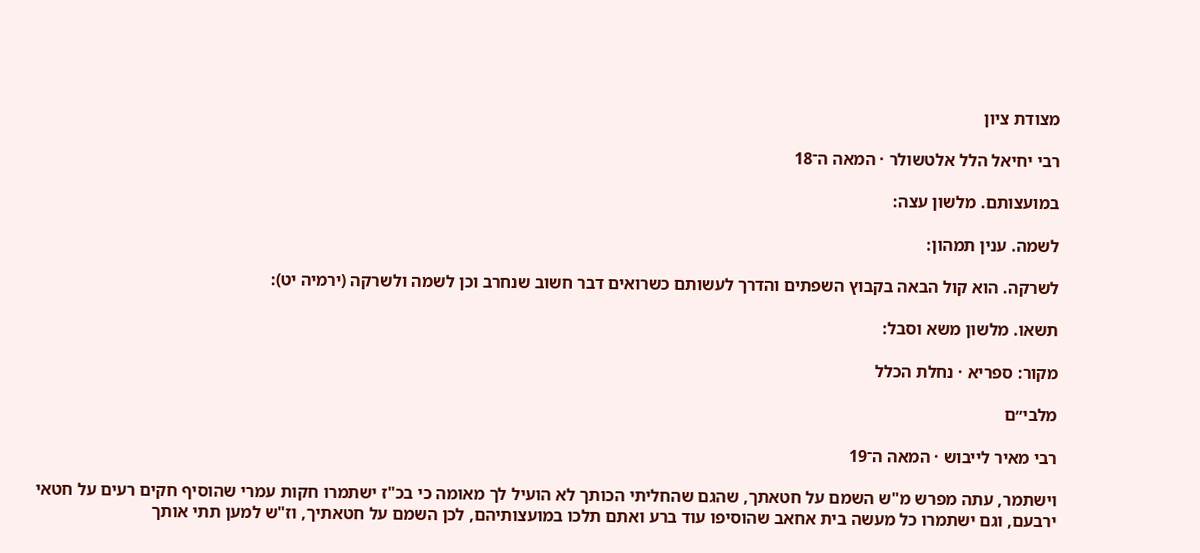מצודת ציון

רבי יחיאל הלל אלטשולר · המאה ה־18

במועצותם. מלשון עצה:

לשמה. ענין תמהון:

לשרקה. הוא קול הבאה בקבוץ השפתים והדרך לעשותם כשרואים דבר חשוב שנחרב וכן לשמה ולשרקה (ירמיה יט):

תשאו. מלשון משא וסבל:

מקור: ספריא · נחלת הכלל

מלבי״ם

רבי מאיר לייבוש · המאה ה־19

וישתמר, עתה מפרש מ"ש השמם על חטאתך, שהגם שהחליתי הכותך לא הועיל לך מאומה כי בכ"ז ישתמרו חקות עמרי שהוסיף חקים רעים על חטאי ירבעם, וגם ישתמרו כל מעשה בית אחאב שהוסיפו עוד ברע ואתם תלכו במועצותיהם, לכן השמם על חטאתיך, וז"ש למען תתי אותך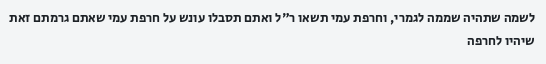לשמה שתהיה שממה לגמרי, וחרפת עמי תשאו ר"ל ואתם תסבלו עונש על חרפת עמי שאתם גרמתם זאת שיהיו לחרפה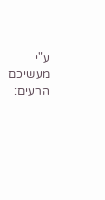ע"י מעשיכם הרעים: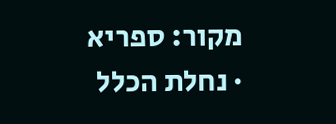מקור: ספריא · נחלת הכלל